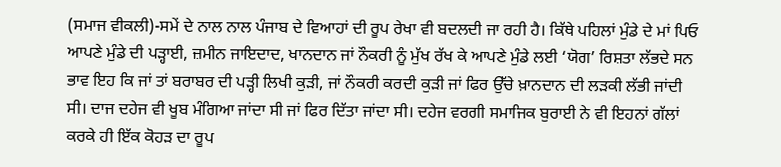(ਸਮਾਜ ਵੀਕਲੀ)-ਸਮੇਂ ਦੇ ਨਾਲ ਨਾਲ ਪੰਜਾਬ ਦੇ ਵਿਆਹਾਂ ਦੀ ਰੂਪ ਰੇਖਾ ਵੀ ਬਦਲਦੀ ਜਾ ਰਹੀ ਹੈ। ਕਿੱਥੇ ਪਹਿਲਾਂ ਮੁੰਡੇ ਦੇ ਮਾਂ ਪਿਓ ਆਪਣੇ ਮੁੰਡੇ ਦੀ ਪੜ੍ਹਾਈ, ਜ਼ਮੀਨ ਜਾਇਦਾਦ, ਖਾਨਦਾਨ ਜਾਂ ਨੌਕਰੀ ਨੂੰ ਮੁੱਖ ਰੱਖ ਕੇ ਆਪਣੇ ਮੁੰਡੇ ਲਈ ‘ਯੋਗ’ ਰਿਸ਼ਤਾ ਲੱਭਦੇ ਸਨ ਭਾਵ ਇਹ ਕਿ ਜਾਂ ਤਾਂ ਬਰਾਬਰ ਦੀ ਪੜ੍ਹੀ ਲਿਖੀ ਕੁੜੀ, ਜਾਂ ਨੌਕਰੀ ਕਰਦੀ ਕੁੜੀ ਜਾਂ ਫਿਰ ਉੱਚੇ ਖ਼ਾਨਦਾਨ ਦੀ ਲੜਕੀ ਲੱਭੀ ਜਾਂਦੀ ਸੀ। ਦਾਜ ਦਹੇਜ ਵੀ ਖੂਬ ਮੰਗਿਆ ਜਾਂਦਾ ਸੀ ਜਾਂ ਫਿਰ ਦਿੱਤਾ ਜਾਂਦਾ ਸੀ। ਦਹੇਜ ਵਰਗੀ ਸਮਾਜਿਕ ਬੁਰਾਈ ਨੇ ਵੀ ਇਹਨਾਂ ਗੱਲਾਂ ਕਰਕੇ ਹੀ ਇੱਕ ਕੋਹੜ ਦਾ ਰੂਪ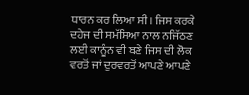ਧਾਰਨ ਕਰ ਲਿਆ ਸੀ। ਜਿਸ ਕਰਕੇ ਦਹੇਜ ਦੀ ਸਮੱਸਿਆ ਨਾਲ ਨਜਿੱਠਣ ਲਈ ਕਾਨੂੰਨ ਵੀ ਬਣੇ ਜਿਸ ਦੀ ਲੋਕ ਵਰਤੋਂ ਜਾਂ ਦੁਰਵਰਤੋਂ ਆਪਣੇ ਆਪਣੇ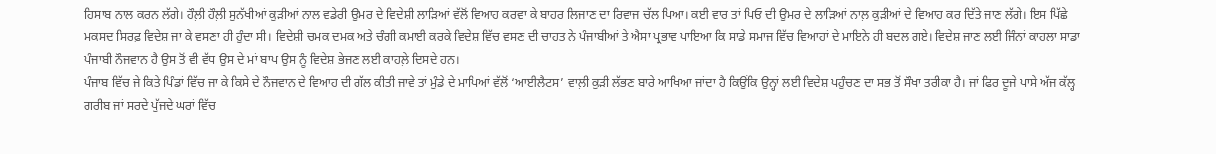ਹਿਸਾਬ ਨਾਲ ਕਰਨ ਲੱਗੇ। ਹੌਲ਼ੀ ਹੌਲ਼ੀ ਸੁਨੱਖੀਆਂ ਕੁੜੀਆਂ ਨਾਲ ਵਡੇਰੀ ਉਮਰ ਦੇ ਵਿਦੇਸ਼ੀ ਲਾੜਿਆਂ ਵੱਲੋਂ ਵਿਆਹ ਕਰਵਾ ਕੇ ਬਾਹਰ ਲਿਜਾਣ ਦਾ ਰਿਵਾਜ ਚੱਲ ਪਿਆ। ਕਈ ਵਾਰ ਤਾਂ ਪਿਓ ਦੀ ਉਮਰ ਦੇ ਲਾੜਿਆਂ ਨਾਲ਼ ਕੁੜੀਆਂ ਦੇ ਵਿਆਹ ਕਰ ਦਿੱਤੇ ਜਾਣ ਲੱਗੇ। ਇਸ ਪਿੱਛੇ ਮਕਸਦ ਸਿਰਫ਼ ਵਿਦੇਸ਼ ਜਾ ਕੇ ਵਸਣਾ ਹੀ ਹੁੰਦਾ ਸੀ। ਵਿਦੇਸ਼ੀ ਚਮਕ ਦਮਕ ਅਤੇ ਚੰਗੀ ਕਮਾਈ ਕਰਕੇ ਵਿਦੇਸ਼ ਵਿੱਚ ਵਸਣ ਦੀ ਚਾਹਤ ਨੇ ਪੰਜਾਬੀਆਂ ਤੇ ਐਸਾ ਪ੍ਰਭਾਵ ਪਾਇਆ ਕਿ ਸਾਡੇ ਸਮਾਜ ਵਿੱਚ ਵਿਆਹਾਂ ਦੇ ਮਾਇਨੇ ਹੀ ਬਦਲ ਗਏ। ਵਿਦੇਸ਼ ਜਾਣ ਲਈ ਜਿੰਨਾਂ ਕਾਹਲਾ ਸਾਡਾ ਪੰਜਾਬੀ ਨੌਜਵਾਨ ਹੈ ਉਸ ਤੋਂ ਵੀ ਵੱਧ ਉਸ ਦੇ ਮਾਂ ਬਾਪ ਉਸ ਨੂੰ ਵਿਦੇਸ਼ ਭੇਜਣ ਲਈ ਕਾਹਲ਼ੇ ਦਿਸਦੇ ਹਨ।
ਪੰਜਾਬ ਵਿੱਚ ਜੇ ਕਿਤੇ ਪਿੰਡਾਂ ਵਿੱਚ ਜਾ ਕੇ ਕਿਸੇ ਦੇ ਨੌਜਵਾਨ ਦੇ ਵਿਆਹ ਦੀ ਗੱਲ ਕੀਤੀ ਜਾਵੇ ਤਾਂ ਮੁੰਡੇ ਦੇ ਮਾਪਿਆਂ ਵੱਲੋਂ ‘ਆਈਲੈਟਸ’ ਵਾਲ਼ੀ ਕੁੜੀ ਲੱਭਣ ਬਾਰੇ ਆਖਿਆ ਜਾਂਦਾ ਹੈ ਕਿਉਂਕਿ ਉਨ੍ਹਾਂ ਲਈ ਵਿਦੇਸ਼ ਪਹੁੰਚਣ ਦਾ ਸਭ ਤੋਂ ਸੌਖਾ ਤਰੀਕਾ ਹੈ। ਜਾਂ ਫਿਰ ਦੂਜੇ ਪਾਸੇ ਅੱਜ ਕੱਲ੍ਹ ਗਰੀਬ ਜਾਂ ਸਰਦੇ ਪੁੱਜਦੇ ਘਰਾਂ ਵਿੱਚ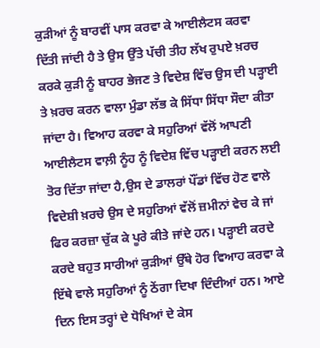ਕੁੜੀਆਂ ਨੂੰ ਬਾਰਵੀਂ ਪਾਸ ਕਰਵਾ ਕੇ ਆਈਲੈਟਸ ਕਰਵਾ ਦਿੱਤੀ ਜਾਂਦੀ ਹੈ ਤੇ ਉਸ ਉੱਤੇ ਪੱਚੀ ਤੀਹ ਲੱਖ ਰੁਪਏ ਖ਼ਰਚ ਕਰਕੇ ਕੁੜੀ ਨੂੰ ਬਾਹਰ ਭੇਜਣ ਤੇ ਵਿਦੇਸ਼ ਵਿੱਚ ਉਸ ਦੀ ਪੜ੍ਹਾਈ ਤੇ ਖ਼ਰਚ ਕਰਨ ਵਾਲਾ ਮੁੰਡਾ ਲੱਭ ਕੇ ਸਿੱਧਾ ਸਿੱਧਾ ਸੌਦਾ ਕੀਤਾ ਜਾਂਦਾ ਹੈ। ਵਿਆਹ ਕਰਵਾ ਕੇ ਸਹੁਰਿਆਂ ਵੱਲੋਂ ਆਪਣੀ ਆਈਲੈਟਸ ਵਾਲ਼ੀ ਨੂੰਹ ਨੂੰ ਵਿਦੇਸ਼ ਵਿੱਚ ਪੜ੍ਹਾਈ ਕਰਨ ਲਈ ਤੋਰ ਦਿੱਤਾ ਜਾਂਦਾ ਹੈ,ਉਸ ਦੇ ਡਾਲਰਾਂ ਪੌਂਡਾਂ ਵਿੱਚ ਹੋਣ ਵਾਲੇ ਵਿਦੇਸ਼ੀ ਖ਼ਰਚੇ ਉਸ ਦੇ ਸਹੁਰਿਆਂ ਵੱਲੋਂ ਜ਼ਮੀਨਾਂ ਵੇਚ ਕੇ ਜਾਂ ਫਿਰ ਕਰਜ਼ਾ ਚੁੱਕ ਕੇ ਪੂਰੇ ਕੀਤੇ ਜਾਂਦੇ ਹਨ। ਪੜ੍ਹਾਈ ਕਰਦੇ ਕਰਦੇ ਬਹੁਤ ਸਾਰੀਆਂ ਕੁੜੀਆਂ ਉੱਥੇ ਹੋਰ ਵਿਆਹ ਕਰਵਾ ਕੇ ਇੱਥੇ ਵਾਲੇ ਸਹੁਰਿਆਂ ਨੂੰ ਠੇਂਗਾ ਦਿਖਾ ਦਿੰਦੀਆਂ ਹਨ। ਆਏ ਦਿਨ ਇਸ ਤਰ੍ਹਾਂ ਦੇ ਧੋਖਿਆਂ ਦੇ ਕੇਸ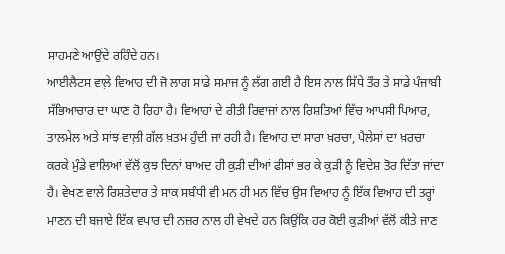ਸਾਹਮਣੇ ਆਉਂਦੇ ਰਹਿੰਦੇ ਹਨ।
ਆਈਲੈਟਸ ਵਾਲ਼ੇ ਵਿਆਹ ਦੀ ਜੋ ਲਾਗ ਸਾਡੇ ਸਮਾਜ ਨੂੰ ਲੱਗ ਗਈ ਹੈ ਇਸ ਨਾਲ ਸਿੱਧੇ ਤੌਰ ਤੇ ਸਾਡੇ ਪੰਜਾਬੀ ਸੱਭਿਆਚਾਰ ਦਾ ਘਾਣ ਹੋ ਰਿਹਾ ਹੈ। ਵਿਆਹਾਂ ਦੇ ਰੀਤੀ ਰਿਵਾਜਾਂ ਨਾਲ ਰਿਸ਼ਤਿਆਂ ਵਿੱਚ ਆਪਸੀ ਪਿਆਰ, ਤਾਲਮੇਲ ਅਤੇ ਸਾਂਝ ਵਾਲ਼ੀ ਗੱਲ ਖ਼ਤਮ ਹੁੰਦੀ ਜਾ ਰਹੀ ਹੈ। ਵਿਆਹ ਦਾ ਸਾਰਾ ਖ਼ਰਚਾ, ਪੈਲੇਸਾਂ ਦਾ ਖ਼ਰਚਾ ਕਰਕੇ ਮੁੰਡੇ ਵਾਲਿਆਂ ਵੱਲੋਂ ਕੁਝ ਦਿਨਾਂ ਬਾਅਦ ਹੀ ਕੁੜੀ ਦੀਆਂ ਫੀਸਾਂ ਭਰ ਕੇ ਕੁੜੀ ਨੂੰ ਵਿਦੇਸ਼ ਤੋਰ ਦਿੱਤਾ ਜਾਂਦਾ ਹੈ। ਵੇਖਣ ਵਾਲੇ ਰਿਸ਼ਤੇਦਾਰ ਤੇ ਸਾਕ ਸਬੰਧੀ ਵੀ ਮਨ ਹੀ ਮਨ ਵਿੱਚ ਉਸ ਵਿਆਹ ਨੂੰ ਇੱਕ ਵਿਆਹ ਦੀ ਤਰ੍ਹਾਂ ਮਾਣਨ ਦੀ ਬਜਾਏ ਇੱਕ ਵਪਾਰ ਦੀ ਨਜ਼ਰ ਨਾਲ ਹੀ ਵੇਖਦੇ ਹਨ ਕਿਉਂਕਿ ਹਰ ਕੋਈ ਕੁੜੀਆਂ ਵੱਲੋਂ ਕੀਤੇ ਜਾਣ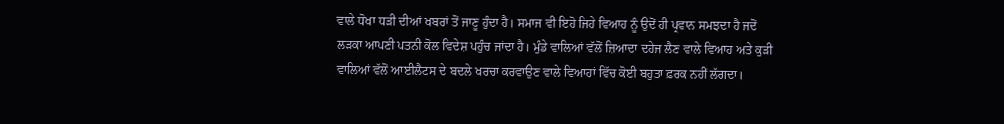ਵਾਲੇ ਧੋਖਾ ਧੜੀ ਦੀਆਂ ਖਬਰਾਂ ਤੋਂ ਜਾਣੂ ਹੁੰਦਾ ਹੈ। ਸਮਾਜ ਵੀ ਇਹੋ ਜਿਹੇ ਵਿਆਹ ਨੂੰ ਉਦੋਂ ਹੀ ਪ੍ਰਵਾਨ ਸਮਝਦਾ ਹੈ ਜਦੋਂ ਲੜਕਾ ਆਪਣੀ ਪਤਨੀ ਕੋਲ ਵਿਦੇਸ਼ ਪਹੁੰਚ ਜਾਂਦਾ ਹੈ। ਮੁੰਡੇ ਵਾਲਿਆਂ ਵੱਲੋਂ ਜ਼ਿਆਦਾ ਦਹੇਜ ਲੈਣ ਵਾਲੇ ਵਿਆਹ ਅਤੇ ਕੁੜੀ ਵਾਲਿਆਂ ਵੱਲੋਂ ਆਈਲੈਟਸ ਦੇ ਬਦਲੇ ਖਰਚਾ ਕਰਵਾਉਣ ਵਾਲੇ ਵਿਆਹਾਂ ਵਿੱਚ ਕੋਈ ਬਹੁਤਾ ਫ਼ਰਕ ਨਹੀਂ ਲੱਗਦਾ।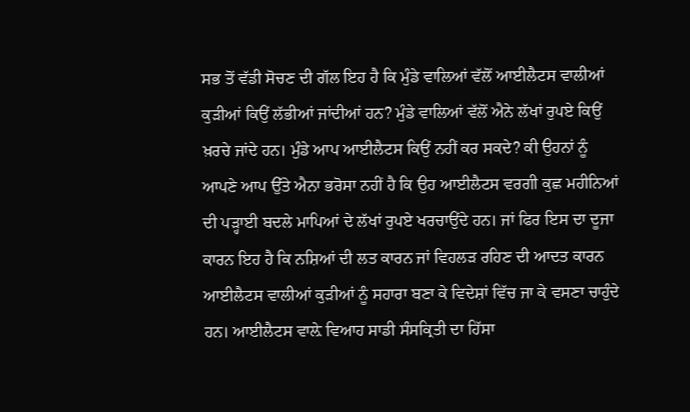ਸਭ ਤੋਂ ਵੱਡੀ ਸੋਚਣ ਦੀ ਗੱਲ ਇਹ ਹੈ ਕਿ ਮੁੰਡੇ ਵਾਲਿਆਂ ਵੱਲੋਂ ਆਈਲੈਟਸ ਵਾਲੀਆਂ ਕੁੜੀਆਂ ਕਿਉਂ ਲੱਭੀਆਂ ਜਾਂਦੀਆਂ ਹਨ? ਮੁੰਡੇ ਵਾਲਿਆਂ ਵੱਲੋਂ ਐਨੇ ਲੱਖਾਂ ਰੁਪਏ ਕਿਉਂ ਖ਼ਰਚੇ ਜਾਂਦੇ ਹਨ। ਮੁੰਡੇ ਆਪ ਆਈਲੈਟਸ ਕਿਉਂ ਨਹੀਂ ਕਰ ਸਕਦੇ? ਕੀ ਉਹਨਾਂ ਨੂੰ ਆਪਣੇ ਆਪ ਉੱਤੇ ਐਨਾ ਭਰੋਸਾ ਨਹੀਂ ਹੈ ਕਿ ਉਹ ਆਈਲੈਟਸ ਵਰਗੀ ਕੁਛ ਮਹੀਨਿਆਂ ਦੀ ਪੜ੍ਹਾਈ ਬਦਲੇ ਮਾਪਿਆਂ ਦੇ ਲੱਖਾਂ ਰੁਪਏ ਖਰਚਾਉਂਦੇ ਹਨ। ਜਾਂ ਫਿਰ ਇਸ ਦਾ ਦੂਜਾ ਕਾਰਨ ਇਹ ਹੈ ਕਿ ਨਸ਼ਿਆਂ ਦੀ ਲਤ ਕਾਰਨ ਜਾਂ ਵਿਹਲੜ ਰਹਿਣ ਦੀ ਆਦਤ ਕਾਰਨ ਆਈਲੈਟਸ ਵਾਲੀਆਂ ਕੁੜੀਆਂ ਨੂੰ ਸਹਾਰਾ ਬਣਾ ਕੇ ਵਿਦੇਸ਼ਾਂ ਵਿੱਚ ਜਾ ਕੇ ਵਸਣਾ ਚਾਹੁੰਦੇ ਹਨ। ਆਈਲੈਟਸ ਵਾਲ਼ੇ ਵਿਆਹ ਸਾਡੀ ਸੰਸਕ੍ਰਿਤੀ ਦਾ ਹਿੱਸਾ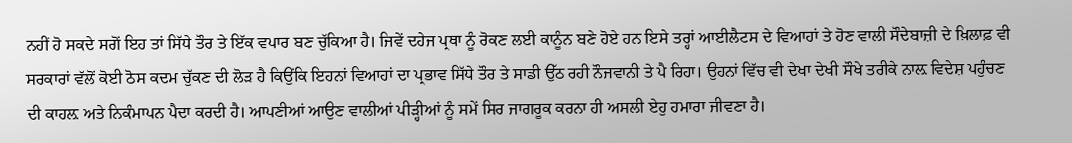ਨਹੀਂ ਹੋ ਸਕਦੇ ਸਗੋਂ ਇਹ ਤਾਂ ਸਿੱਧੇ ਤੌਰ ਤੇ ਇੱਕ ਵਪਾਰ ਬਣ ਚੁੱਕਿਆ ਹੈ। ਜਿਵੇਂ ਦਹੇਜ ਪ੍ਰਥਾ ਨੂੰ ਰੋਕਣ ਲਈ ਕਾਨੂੰਨ ਬਣੇ ਹੋਏ ਹਨ ਇਸੇ ਤਰ੍ਹਾਂ ਆਈਲੈਟਸ ਦੇ ਵਿਆਹਾਂ ਤੇ ਹੋਣ ਵਾਲੀ ਸੌਦੇਬਾਜ਼ੀ ਦੇ ਖ਼ਿਲਾਫ਼ ਵੀ ਸਰਕਾਰਾਂ ਵੱਲੋਂ ਕੋਈ ਠੋਸ ਕਦਮ ਚੁੱਕਣ ਦੀ ਲੋੜ ਹੈ ਕਿਉਂਕਿ ਇਹਨਾਂ ਵਿਆਹਾਂ ਦਾ ਪ੍ਰਭਾਵ ਸਿੱਧੇ ਤੌਰ ਤੇ ਸਾਡੀ ਉੱਠ ਰਹੀ ਨੌਜਵਾਨੀ ਤੇ ਪੈ ਰਿਹਾ। ਉਹਨਾਂ ਵਿੱਚ ਵੀ ਦੇਖਾ ਦੇਖੀ ਸੌਖੇ ਤਰੀਕੇ ਨਾਲ਼ ਵਿਦੇਸ਼ ਪਹੁੰਚਣ ਦੀ ਕਾਹਲ਼ ਅਤੇ ਨਿਕੰਮਾਪਨ ਪੈਦਾ ਕਰਦੀ ਹੈ। ਆਪਣੀਆਂ ਆਉਣ ਵਾਲੀਆਂ ਪੀੜ੍ਹੀਆਂ ਨੂੰ ਸਮੇਂ ਸਿਰ ਜਾਗਰੂਕ ਕਰਨਾ ਹੀ ਅਸਲੀ ਏਹੁ ਹਮਾਰਾ ਜੀਵਣਾ ਹੈ।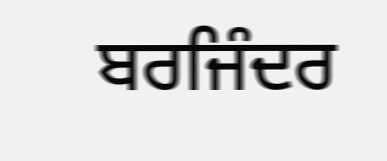ਬਰਜਿੰਦਰ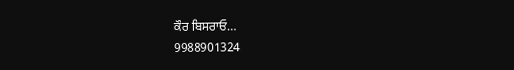ਕੌਰ ਬਿਸਰਾਓ…
9988901324